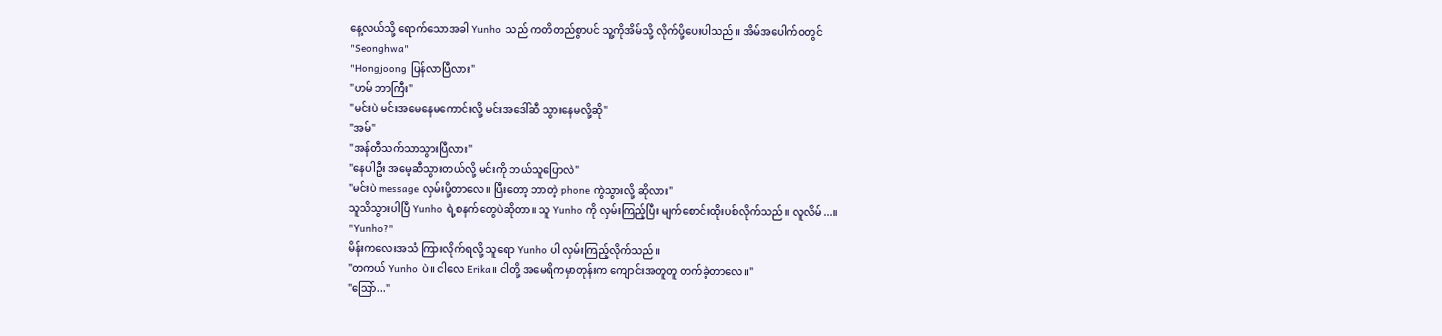နေ့လယ်သို့ ရောက်သောအခါ Yunho သည် ကတိတည်စွာပင် သူ့ကိုအိမ်သို့ လိုက်ပို့ပေးပါသည်။ အိမ်အပေါက်ဝတွင်
"Seonghwa"
"Hongjoong ပြန်လာပြီလား"
"ဟမ် ဘာကြီး"
"မင်းပဲ မင်းအမေနေမကောင်းလို့ မင်းအဒေါ်ဆီ သွားနေမလို့ဆို"
"အမ်"
"အန်တီသက်သာသွားပြီလား"
"နေပါဦး အမေ့ဆီသွားတယ်လို့ မင်းကို ဘယ်သူပြောလဲ"
"မင်းပဲ message လှမ်းပို့တာလေ။ ပြီးတော့ ဘာတဲ့ phone ကွဲသွားလို့ ဆိုလား"
သူသိသွားပါပြီ Yunho ရဲ့စနက်တွေပဲဆိုတာ။ သူ Yunho ကို လှမ်းကြည့်ပြီး မျက်စောင်းထိုးပစ်လိုက်သည်။ လူလိမ်...။
"Yunho?"
မိန်းကလေးအသံ ကြားလိုက်ရလို့ သူရော Yunho ပါ လှမ်းကြည့်လိုက်သည်။
"တကယ် Yunho ပဲ။ ငါလေ Erika။ ငါတို့ အမေရိကမှာတုန်းက ကျောင်းအတူတူ တက်ခဲ့တာလေ။"
"သြော်..."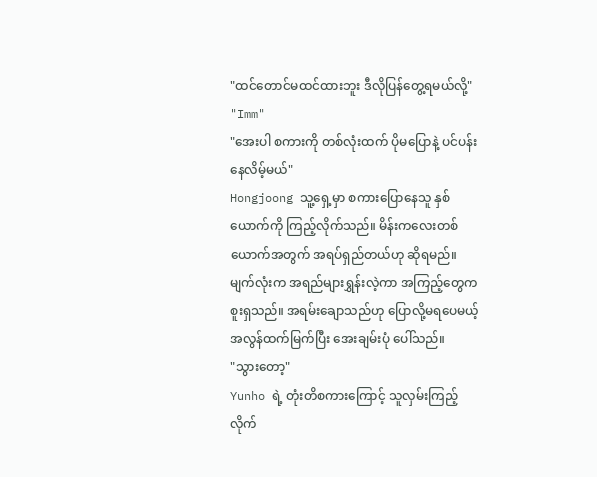"ထင်တောင်မထင်ထားဘူး ဒီလိုပြန်တွေ့ရမယ်လို့"
"Imm"
"အေးပါ စကားကို တစ်လုံးထက် ပိုမပြောနဲ့ ပင်ပန်းနေလိမ့်မယ်"
Hongjoong သူ့ရှေ့မှာ စကားပြောနေသူ နှစ်ယောက်ကို ကြည့်လိုက်သည်။ မိန်းကလေးတစ်ယောက်အတွက် အရပ်ရှည်တယ်ဟု ဆိုရမည်။ မျက်လုံးက အရည်များရွှန်းလဲ့ကာ အကြည့်တွေက စူးရှသည်။ အရမ်းချောသည်ဟု ပြောလို့မရပေမယ့် အလွန်ထက်မြက်ပြီး အေးချမ်းပုံ ပေါ်သည်။
"သွားတော့"
Yunho ရဲ့ တုံးတိစကားကြောင့် သူလှမ်းကြည့်လိုက်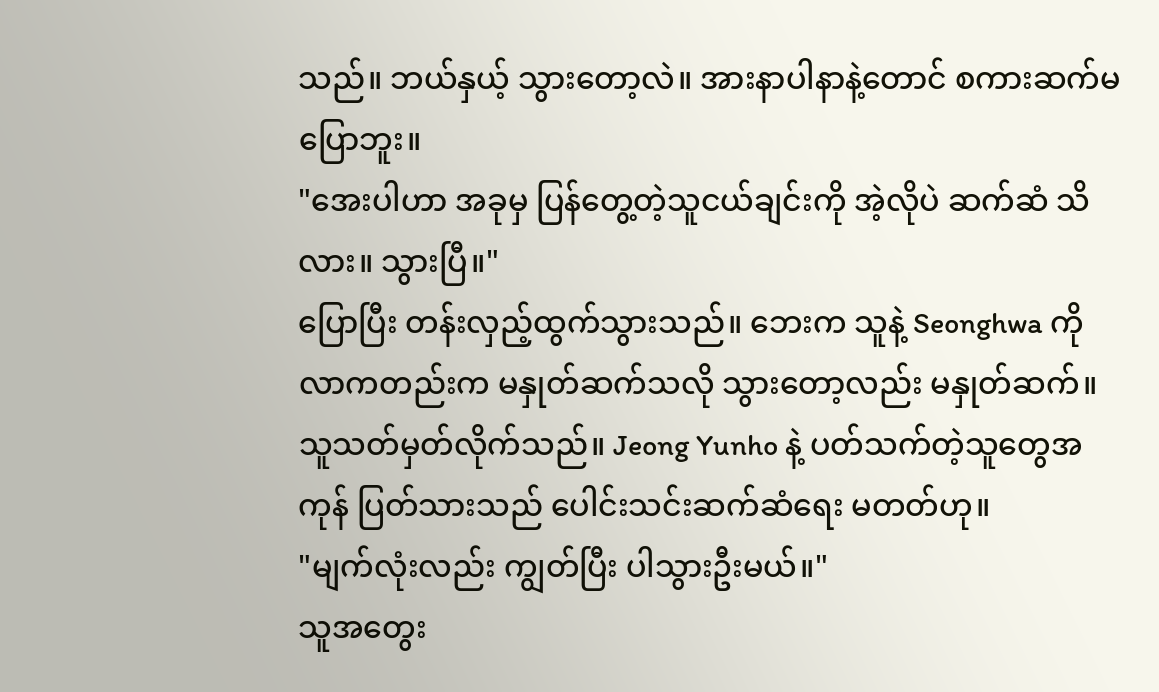သည်။ ဘယ်နှယ့် သွားတော့လဲ။ အားနာပါနာနဲ့တောင် စကားဆက်မပြောဘူး။
"အေးပါဟာ အခုမှ ပြန်တွေ့တဲ့သူငယ်ချင်းကို အဲ့လိုပဲ ဆက်ဆံ သိလား။ သွားပြီ။"
ပြောပြီး တန်းလှည့်ထွက်သွားသည်။ ဘေးက သူနဲ့ Seonghwa ကို လာကတည်းက မနှုတ်ဆက်သလို သွားတော့လည်း မနှုတ်ဆက်။ သူသတ်မှတ်လိုက်သည်။ Jeong Yunho နဲ့ ပတ်သက်တဲ့သူတွေအကုန် ပြတ်သားသည် ပေါင်းသင်းဆက်ဆံရေး မတတ်ဟု။
"မျက်လုံးလည်း ကျွတ်ပြီး ပါသွားဦးမယ်။"
သူအတွေး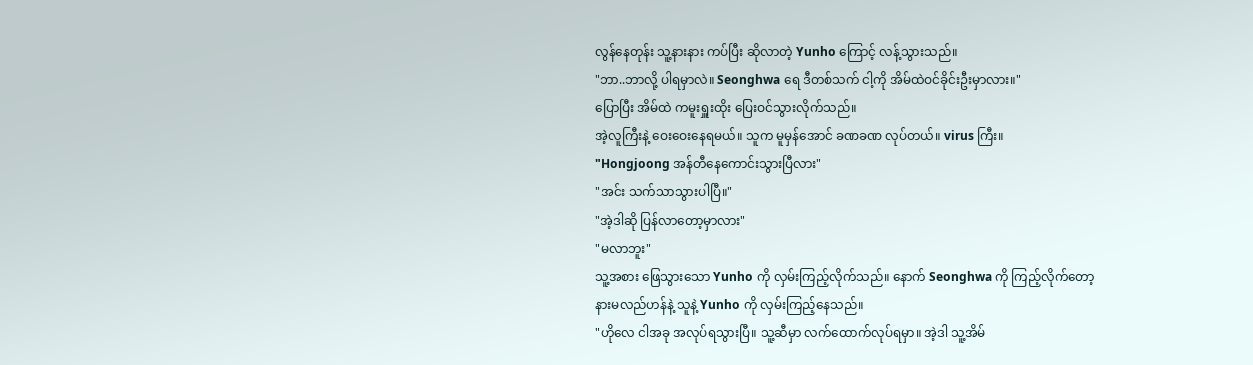လွန်နေတုန်း သူ့နားနား ကပ်ပြီး ဆိုလာတဲ့ Yunho ကြောင့် လန့်သွားသည်။
"ဘာ..ဘာလို့ ပါရမှာလဲ။ Seonghwa ရေ ဒီတစ်သက် ငါ့ကို အိမ်ထဲဝင်ခိုင်းဦးမှာလား။"
ပြောပြီး အိမ်ထဲ ကမူးရှူးထိုး ပြေးဝင်သွားလိုက်သည်။
အဲ့လူကြီးနဲ့ ဝေးဝေးနေရမယ်။ သူက မူမှန်အောင် ခဏခဏ လုပ်တယ်။ virus ကြီး။
"Hongjoong အန်တီနေကောင်းသွားပြီလား"
"အင်း သက်သာသွားပါပြီ။"
"အဲ့ဒါဆို ပြန်လာတော့မှာလား"
"မလာဘူး"
သူ့အစား ဖြေသွားသော Yunho ကို လှမ်းကြည့်လိုက်သည်။ နောက် Seonghwa ကို ကြည့်လိုက်တော့ နားမလည်ဟန်နဲ့ သူနဲ့ Yunho ကို လှမ်းကြည့်နေသည်။
"ဟိုလေ ငါအခု အလုပ်ရသွားပြီ။ သူ့ဆီမှာ လက်ထောက်လုပ်ရမှာ။ အဲ့ဒါ သူ့အိမ်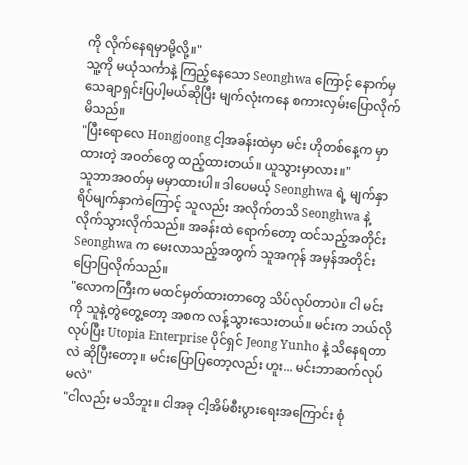ကို လိုက်နေရမှာမို့လို့။"
သူ့ကို မယုံသင်္ကာနဲ့ ကြည့်နေသော Seonghwa ကြောင့် နောက်မှသေချာရှင်းပြပါ့မယ်ဆိုပြီး မျက်လုံးကနေ စကားလှမ်းပြောလိုက်မိသည်။
"ပြီးရောလေ Hongjoong ငါ့အခန်းထဲမှာ မင်း ဟိုတစ်နေ့က မှာထားတဲ့ အဝတ်တွေ ထည့်ထားတယ်။ ယူသွားမှာလား။"
သူဘာအဝတ်မှ မမှာထားပါ။ ဒါပေမယ့် Seonghwa ရဲ့ မျက်နှာရိပ်မျက်နှာကဲကြောင့် သူလည်း အလိုက်တသိ Seonghwa နဲ့ လိုက်သွားလိုက်သည်။ အခန်းထဲ ရောက်တော့ ထင်သည့်အတိုင်း Seonghwa က မေးလာသည့်အတွက် သူအကုန် အမှန်အတိုင်း ပြောပြလိုက်သည်။
"လောကကြီးက မထင်မှတ်ထားတာတွေ သိပ်လုပ်တာပဲ။ ငါ မင်းကို သူနဲ့တွဲတွေ့တော့ အစက လန့်သွားသေးတယ်။ မင်းက ဘယ်လိုလုပ်ပြီး Utopia Enterprise ပိုင်ရှင် Jeong Yunho နဲ့ သိနေရတာလဲ ဆိုပြီးတော့။ မင်းပြောပြတော့လည်း ဟူး... မင်းဘာဆက်လုပ်မလဲ"
"ငါလည်း မသိဘူး။ ငါအခု ငါ့အိမ်စီးပွားရေးအကြောင်း စုံ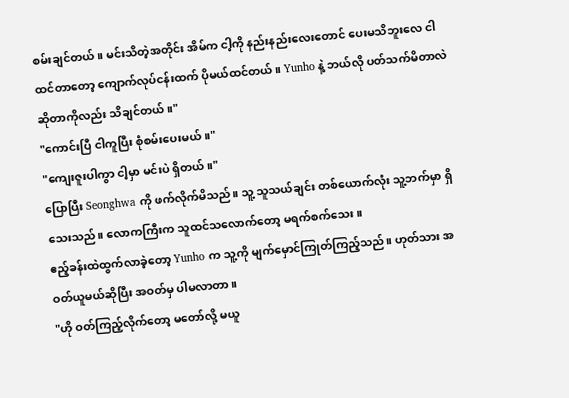စမ်းချင်တယ်။ မင်းသိတဲ့အတိုင်း အိမ်က ငါ့ကို နည်းနည်းလေးတောင် ပေးမသိဘူးလေ ငါထင်တာတော့ ကျောက်လုပ်ငန်းထက် ပိုမယ်ထင်တယ်။ Yunho နဲ့ ဘယ်လို ပတ်သက်မိတာလဲဆိုတာကိုလည်း သိချင်တယ်။"
"ကောင်းပြီ ငါကူပြီး စုံစမ်းပေးမယ်။"
"ကျေးဇူးပါကွာ ငါ့မှာ မင်းပဲ ရှိတယ်။"
ပြောပြီး Seonghwa ကို ဖက်လိုက်မိသည်။ သူ့ သူသယ်ချင်း တစ်ယောက်လုံး သူ့ဘက်မှာ ရှိသေးသည်။ လောကကြီးက သူထင်သလောက်တော့ မရက်စက်သေး။
ဧည့်ခန်းထဲထွက်လာခဲ့တော့ Yunho က သူ့ကို မျက်မှောင်ကြုတ်ကြည့်သည်။ ဟုတ်သား အဝတ်ယူမယ်ဆိုပြီး အဝတ်မှ ပါမလာတာ။
"ဟို ဝတ်ကြည့်လိုက်တော့ မတော်လို့ မယူ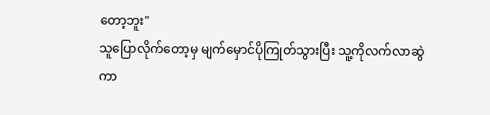တော့ဘူး"
သူပြောလိုက်တော့မှ မျက်မှောင်ပိုကြုတ်သွားပြီး သူ့ကိုလက်လာဆွဲကာ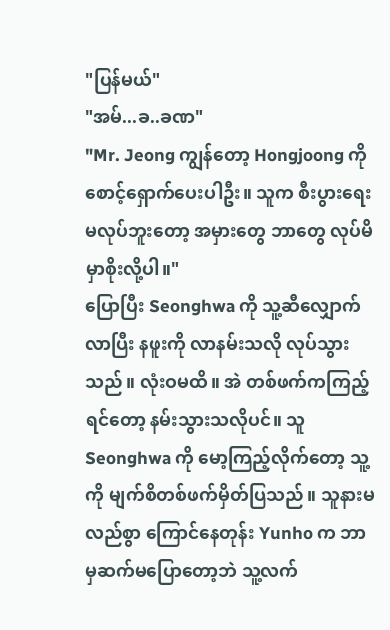"ပြန်မယ်"
"အမ်...ခ..ခဏ"
"Mr. Jeong ကျွန်တော့ Hongjoong ကို စောင့်ရှောက်ပေးပါဦး။ သူက စီးပွားရေး မလုပ်ဘူးတော့ အမှားတွေ ဘာတွေ လုပ်မိမှာစိုးလို့ပါ။"
ပြောပြီး Seonghwa ကို သူ့ဆီလျှောက်လာပြီး နဖူးကို လာနမ်းသလို လုပ်သွားသည်။ လုံးဝမထိ။ အဲ တစ်ဖက်ကကြည့်ရင်တော့ နမ်းသွားသလိုပင်။ သူ Seonghwa ကို မော့ကြည့်လိုက်တော့ သူ့ကို မျက်စိတစ်ဖက်မှိတ်ပြသည်။ သူနားမလည်စွာ ကြောင်နေတုန်း Yunho က ဘာမှဆက်မပြောတော့ဘဲ သူ့လက်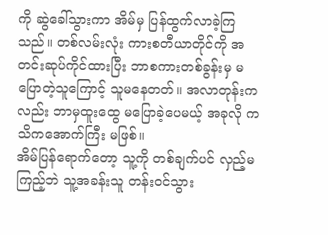ကို ဆွဲခေါ်သွားကာ အိမ်မှ ပြန်ထွက်လာခဲ့ကြသည်။ တစ်လမ်းလုံး ကားစတီယာတိုင်ကို အတင်းဆုပ်ကိုင်ထားပြီး ဘာစကားတစ်ခွန်းမှ မပြောတဲ့သူကြောင့် သူမနေတတ်။ အလာတုန်းကလည်း ဘာမှထူးထွေ မပြောခဲ့ပေမယ့် အခုလို ကသိကအောက်ကြီး မဖြစ်။
အိမ်ပြန်ရောက်တော့ သူ့ကို တစ်ချက်ပင် လှည့်မကြည့်ဘဲ သူ့အခန်းသူ တန်းဝင်သွား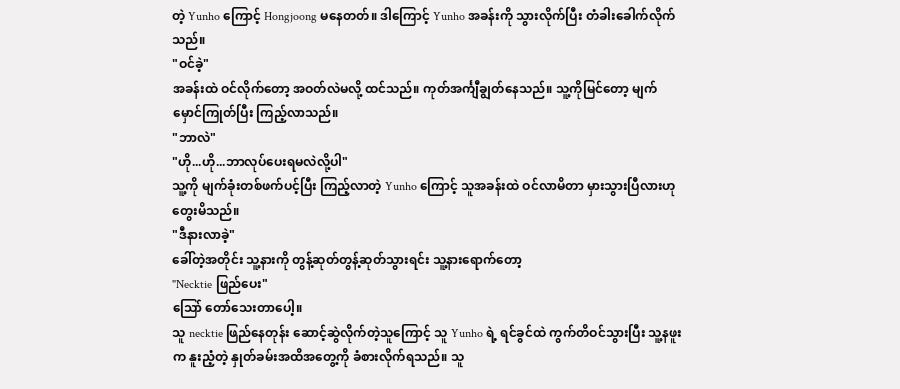တဲ့ Yunho ကြောင့် Hongjoong မနေတတ်။ ဒါကြောင့် Yunho အခန်းကို သွားလိုက်ပြီး တံခါးခေါက်လိုက်သည်။
"ဝင်ခဲ့"
အခန်းထဲ ဝင်လိုက်တော့ အဝတ်လဲမလို့ ထင်သည်။ ကုတ်အင်္ကျီချွတ်နေသည်။ သူ့ကိုမြင်တော့ မျက်မှောင်ကြုတ်ပြီး ကြည့်လာသည်။
"ဘာလဲ"
"ဟို...ဟို...ဘာလုပ်ပေးရမလဲလို့ပါ"
သူ့ကို မျက်ခုံးတစ်ဖက်ပင့်ပြီး ကြည့်လာတဲ့ Yunho ကြောင့် သူအခန်းထဲ ဝင်လာမိတာ မှားသွားပြီလားဟု တွေးမိသည်။
"ဒီနားလာခဲ့"
ခေါ်တဲ့အတိုင်း သူ့နားကို တွန့်ဆုတ်တွန့်ဆုတ်သွားရင်း သူ့နားရောက်တော့
"Necktie ဖြည်ပေး"
သြော် တော်သေးတာပေါ့။
သူ necktie ဖြည်နေတုန်း ဆောင့်ဆွဲလိုက်တဲ့သူကြောင့် သူ Yunho ရဲ့ ရင်ခွင်ထဲ ကွက်တိဝင်သွားပြီး သူ့နဖူးက နူးညံ့တဲ့ နှုတ်ခမ်းအထိအတွေ့ကို ခံစားလိုက်ရသည်။ သူ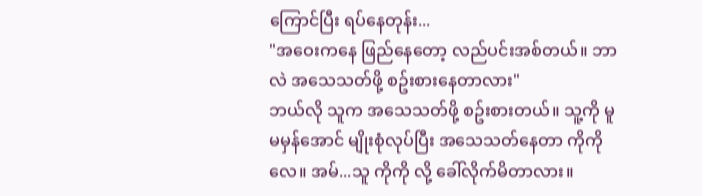ကြောင်ပြီး ရပ်နေတုန်း...
"အဝေးကနေ ဖြည်နေတော့ လည်ပင်းအစ်တယ်။ ဘာလဲ အသေသတ်ဖို့ စဥ်းစားနေတာလား"
ဘယ်လို သူက အသေသတ်ဖို့ စဥ်းစားတယ်။ သူ့ကို မူမမှန်အောင် မျိုးစုံလုပ်ပြီး အသေသတ်နေတာ ကိုကိုလေ။ အမ်...သူ ကိုကို လို့ ခေါ်လိုက်မိတာလား။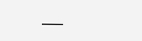___